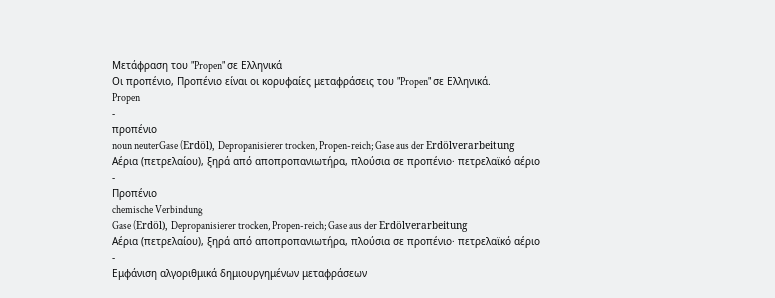Μετάφραση του "Propen" σε Ελληνικά
Οι προπένιο, Προπένιο είναι οι κορυφαίες μεταφράσεις του "Propen" σε Ελληνικά.
Propen
-
προπένιο
noun neuterGase (Erdöl), Depropanisierer trocken, Propen-reich; Gase aus der Erdölverarbeitung
Αέρια (πετρελαίου), ξηρά από αποπροπανιωτήρα, πλούσια σε προπένιο· πετρελαϊκό αέριο
-
Προπένιο
chemische Verbindung
Gase (Erdöl), Depropanisierer trocken, Propen-reich; Gase aus der Erdölverarbeitung
Αέρια (πετρελαίου), ξηρά από αποπροπανιωτήρα, πλούσια σε προπένιο· πετρελαϊκό αέριο
-
Εμφάνιση αλγοριθμικά δημιουργημένων μεταφράσεων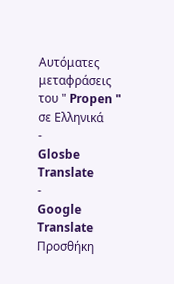Αυτόματες μεταφράσεις του " Propen " σε Ελληνικά
-
Glosbe Translate
-
Google Translate
Προσθήκη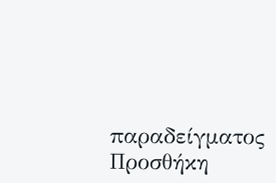παραδείγματος
Προσθήκη